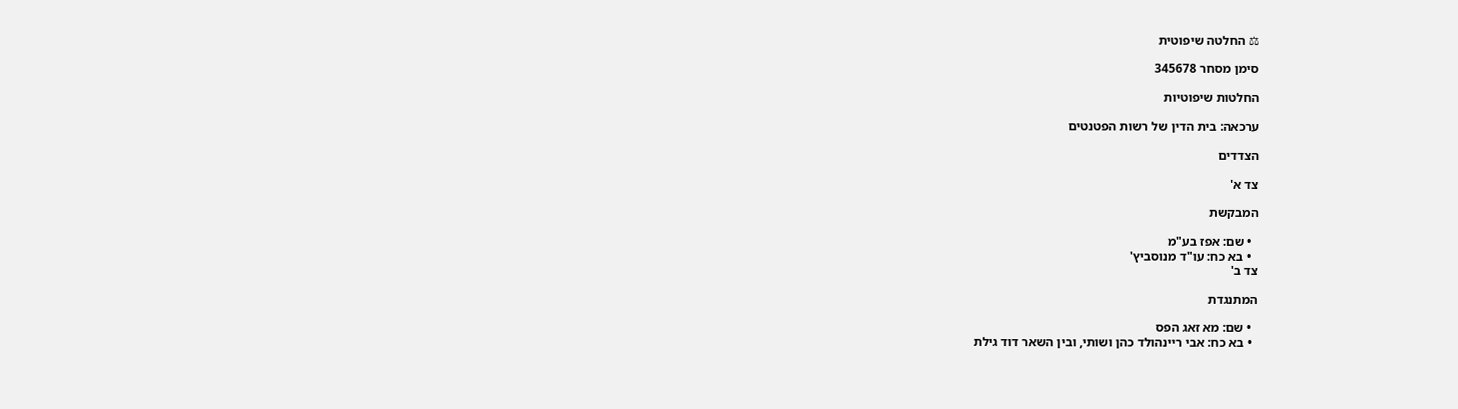⚖ החלטה שיפוטית

סימן מסחר 345678

החלטות שיפוטיות

ערכאה: בית הדין של רשות הפטנטים

הצדדים

צד א'

המבקשת

  • שם: אפז בע"מ
  • בא כח: עו"ד מנוסביץ'
צד ב'

המתנגדת

  • שם: מא זאג הפס
  • בא כח: אבי ריינהולד כהן ושותי, ובין השאר דוד גילת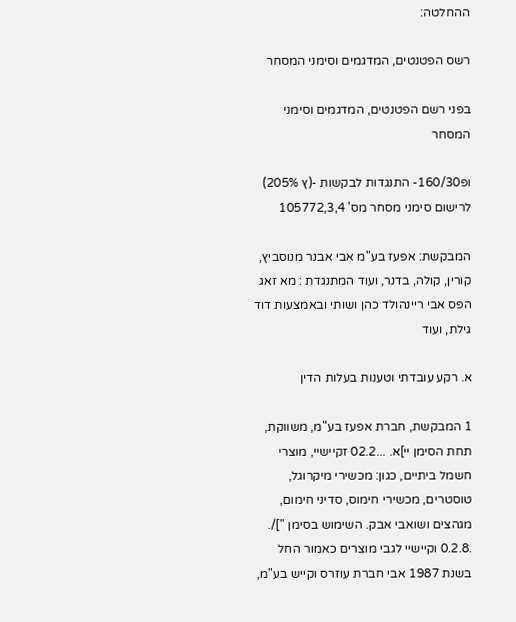ההחלטה:

רשס הפטנטים, המדגמים וסימני המסחר

בפני רשם הפטנטים, המדגמים וסימני המסחר

ופ160/30- התנגדות לבקשות -(ץ 205%) לרישום סימני מסחר מס' 105772,3,4

המבקשת: אפעז בע"מ אבי אבנר מנוסביץ, קורין, קולה, בדנר, ועוד המתנגדת : מא זאג הפס אבי ריינהולד כהן ושותי ובאמצעות דוד גילת, ועוד

א. רקע עובדתי וטענות בעלות הדין

1 המבקשת, חברת אפעז בע"מ, משווקת, תחת הסימן יי]א. ...02.2 זקיישיי, מוצרי חשמל ביתיים, כגון: מכשירי מיקרוגל, טוסטרים, מכשירי חימוס, סדיני חימום, מגהצים ושואבי אבק. השימוש בסימן "]/. .0.2.8 וקיישיי לגבי מוצרים כאמור החל בשנת 1987 אבי חברת עוזרס וקייש בע"מ,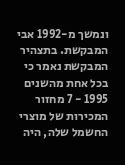ונמשך מ-1992 אבי המבקשת. בתצהיר המבקשת נאמר כי בכל אחת מהשנים 1995 - 7 מחזור המכירות של מוצרי החשמל שלה, היה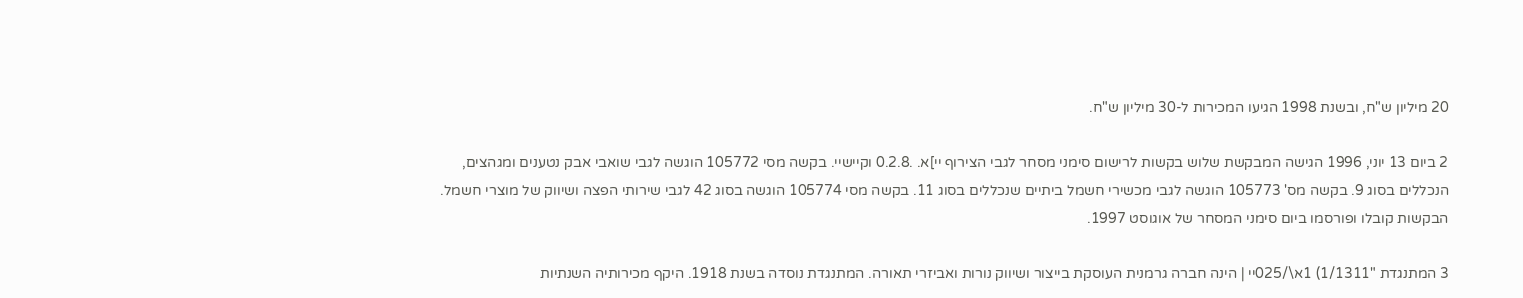20 מיליון ש"ח, ובשנת 1998 הגיעו המכירות ל-30 מיליון ש"ח.

2 ביום 13 יוני, 1996 הגישה המבקשת שלוש בקשות לרישום סימני מסחר לגבי הצירוף יי]א. .0.2.8 וקיישיי. בקשה מסי 105772 הוגשה לגבי שואבי אבק נטענים ומגהצים, הנכללים בסוג 9. בקשה מס' 105773 הוגשה לגבי מכשירי חשמל ביתיים שנכללים בסוג 11. בקשה מסי 105774 הוגשה בסוג 42 לגבי שירותי הפצה ושיווק של מוצרי חשמל. הבקשות קובלו ופורסמו ביום סימני המסחר של אוגוסט 1997.

3 המתנגדת "1/1311) 1א\/025יי | הינה חברה גרמנית העוסקת בייצור ושיווק נורות ואביזרי תאורה. המתנגדת נוסדה בשנת 1918. היקף מכירותיה השנתיות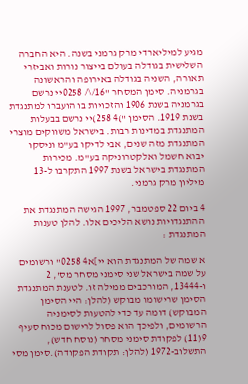מגיע למיליארדי מרק גרמני בשנה. היא החברה השלישית בגודלה בעולם בייצור נורות ואביזרי תאורה, השניה בגודלה באירופה והראשונה בגרמניה. סימן המסחר "16/\/ 0258יי נרשם בגרמניה בשנת 1906 והזכויות בו הועברו למתנגדת בשנת 1919. הסימן ")4 258)יי נרשם בבעלות המתנגדת במדינות רבות. בישראל משווקים מוצרי המתנגדת מזה שנים, אבי לדיקו בע"מ וניסקו יבוא חשמל ואלקטרוניקה בע"מ. מכירות המתנגדת בישראל בשנת 1997 התקרבו ל-13 מיליון מרק גרמני.

4 ביום 22 ספטמבר, 1997 הגישה המתנגדת את ההתנגדויות נושא הליכים אלו. להלן טענות המתנגדת :

א שמה של המתנגדת הוא יי]א4 0258" ורשומים על שמה בישראל שני סימני מסחר מס', 2 ו-13444, המורכבים ממילה זו. לטענת המתנגדת הסימן שרישומו מבוקש (להלן: היי הסימן המבוקש) דומה עד כדי להטעות לסימניה הרשומים, ולפיכך הוא פסול לרישום מכוח סעיף 9(11) לפקודת סימני מסחר (נוסח חדש), התשלוב-1972 (להלן: תקודת הפקודה).סימן מסי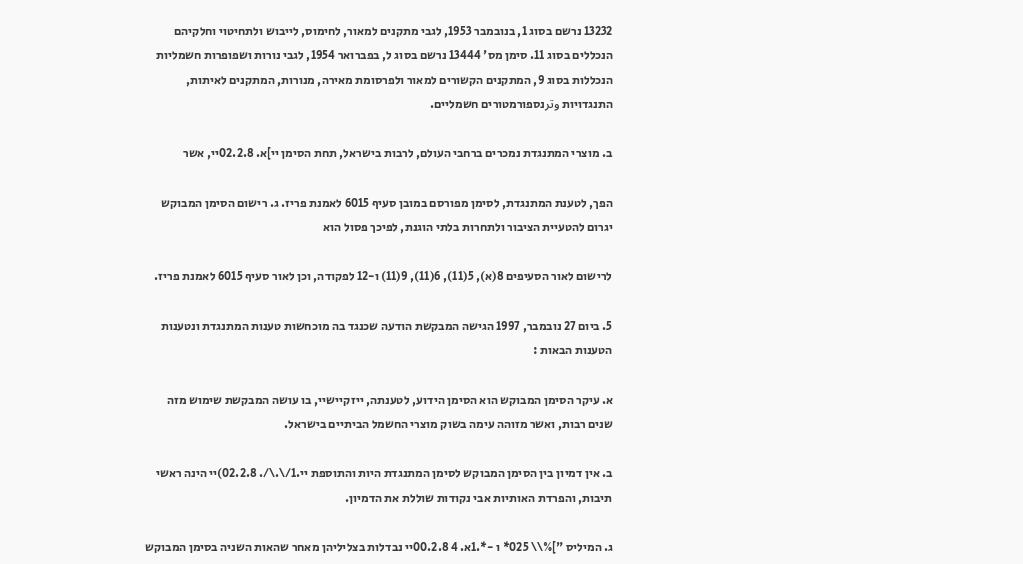13232 נרשם בסוג 1, בנובמבר 1953, לגבי מתקנים למאור, לחימוס, לייבוש ולתחיטוי וחלקיהם הנכללים בסוג 11. סימן מס' 13444 נרשם בסוג ל, בפברואר 1954, לגבי נורות ושפופרות חשמליות הנכללות בסוג 9, המתקנים הקשורים למאור ולפרסומת מאירה, מנורות, המתקנים לאיתות, התנגדויות وترנספורמטורים חשמליים.

ב. מוצרי המתנגדת נמכרים ברחבי העולם, לרבות בישראל, תחת הסימן יי]א. 02.2.8יי, אשר

הפך, לטענת המתנגדת, לסימן מפורסם במובן סעיף 6015 לאמנת פריז. ג. רישום הסימן המבוקש יגרום להטעיית הציבור ולתחרות בלתי הוגנת, לפיכך פסול הוא

לרישום לאור הסעיפים 8(א), 5(11), 6(11), 9(11) ו-12 לפקודה, וכן לאור סעיף 6015 לאמנת פריז.

5. ביום 27 נובמבר, 1997 הגישה המבקשת הודעה שכנגד בה מוכחשות טענות המתנגדת ונטענות הטענות הבאות :

א. עיקר הסימן המבוקש הוא הסימן הידוע, לטענתה, ייזקיישיי, בו עושה המבקשת שימוש מזה שנים רבות, ואשר מזוהה עימה בשוק מוצרי החשמל הביתיים בישראל.

ב. אין דמיון בין הסימן המבוקש לסימן המתנגדת היות והתוספת יי.1/\.\/. 02.2.8)יי הינה ראשי תיבות, והפרדת האותיות אבי נקודות שוללת את הדמיון.

ג. המיליס "]%\\ 025* ו -*.1א. 4 00.2.8יי נבדלות בצליליהן מאחר שהאות השניה בסימן המבוקש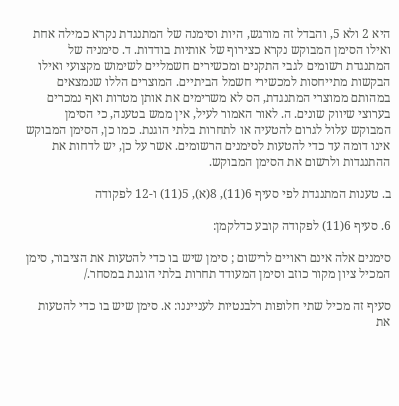היא 2 ולא 5, והבדל זה מורגש, היות וסימנה של המתנגדת נקרא כמילה אחת ואילו הסימן המבוקש נקרא כצירוף של אותיות בודדות. ד. סימניה של המתנגדת רשומים לגבי התקנים ומכשירים חשמליים לשימוש מקצועי ואילו הבקשות מתייחסות למכשירי חשמל הביתיים. המוצרים הללו שנמצאים במהותם ממוצרי המתנגדת, הס לא משרימים את אותן מטרות ואף נמכרים בערוצי שיווק שונים. ה. לאור האמור לעיל, אין ממש בטענה, כי הסימן המבוקש עלול לגרום להטעיה או לתחרות בלתי הוגנת. כמו כן, הסימן המבוקש אינו דומה עד כדי להטעות לסימנים הרשומים. אשר על כן, יש לדחות את ההתנגדות ולרשום את הסימן המבוקש.

ב. טענות המתנגדת לפי סעיף 6(11), 8(א), 5(11) ו-12 לפקודה

6. סעיף 6(11) לפקודה קובע כדלקמן:

סימנים אלה אינם ראויים לרישום ; סימן שיש בו כדי להטעות את הציבור, סימן המכיל ציון מקור כוזב וסימן המעודד תחרות בלתי הוגנת במסחר./

סעיף זה מכיל שתי חלופות רלבנטיות לענייננו: א. סימן שיש בו כדי להטעות את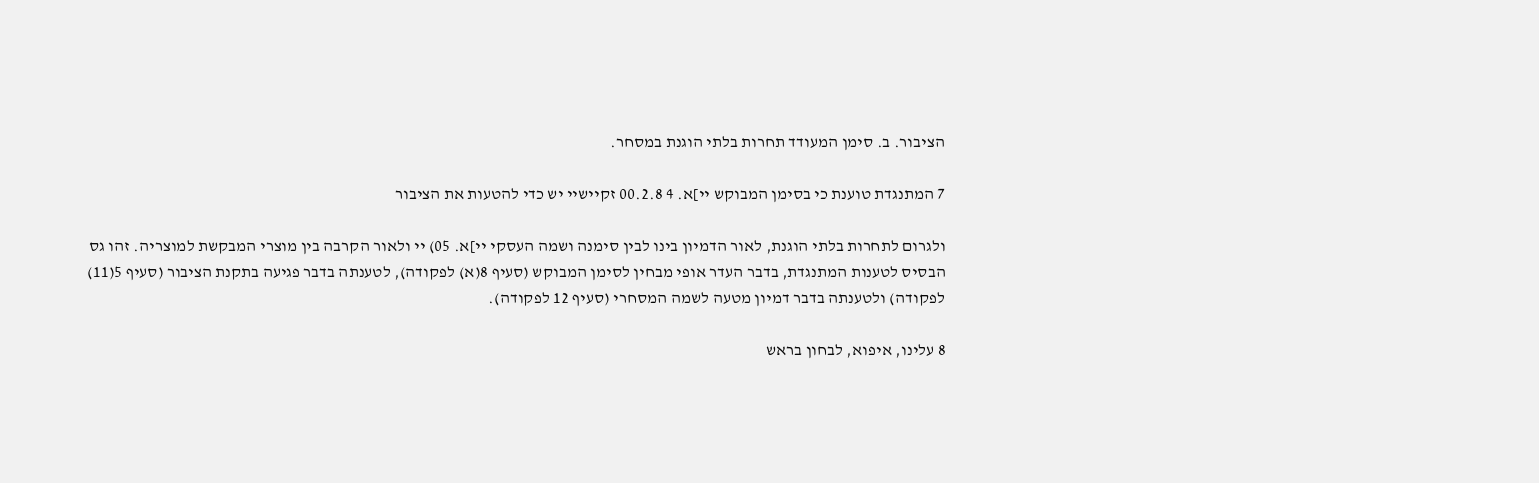הציבור. ב. סימן המעודד תחרות בלתי הוגנת במסחר.

7 המתנגדת טוענת כי בסימן המבוקש יי]א. 4 00.2.8 זקיישיי יש כדי להטעות את הציבור

ולגרום לתחרות בלתי הוגנת, לאור הדמיון בינו לבין סימנה ושמה העסקי יי]א. 05) יי ולאור הקרבה בין מוצרי המבקשת למוצריה. זהו גס הבסיס לטענות המתנגדת, בדבר העדר אופי מבחין לסימן המבוקש (סעיף 8(א) לפקודה), לטענתה בדבר פגיעה בתקנת הציבור (סעיף 5(11) לפקודה) ולטענתה בדבר דמיון מטעה לשמה המסחרי (סעיף 12 לפקודה).

8 עלינו, איפוא, לבחון בראש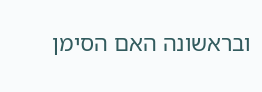ובראשונה האם הסימן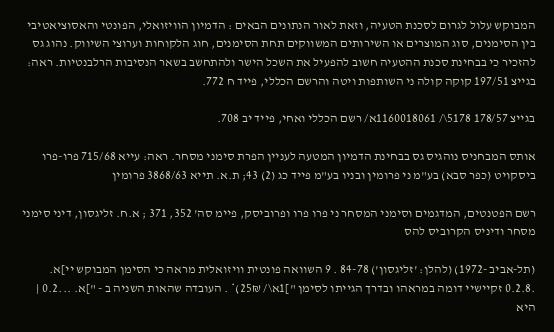המבוקש עלול לגרום לסכנת הטעיה, וזאת לאור הנתונים הבאים : הדמיון הוויזואלי, הפונטי והאסוציאטיבי בין הסימנים, סוג המוצרים או השירותים המשווקים תחת הסימנים, חוג הלקוחות וערוצי השיווק. נהוג גס להזכיר כי בבחינת סכנת ההטעיה חשוב להפעיל את השכל הישר ולהתחשב בשאר הנסיבות הרלבנטיות. ראה: בגייצ 197/51 קוקה קולה ני השותפות ויטה והרשם הכללי, פייד ח 772.

בגייצ 178/57 5178\/ 1160018061א/ רשם הכללי ואחי, פייד יב 708.

אותס המבחניס נוהגיס גס בבחינת הדמיון המטעה לעניין הפרת סימני מסחר. ראה: עייא 715/68 פרו-פרו ביסקויט (כפר סבא) בע"מ ני פרומין ובניו בע"מ פייד כג (2) 43; ת.א. תייא 3868/63 פרומין

רשם הפטנטים, המדגמים וסימני המסחר ני פרו פרו ופרוביסק, פיימ סה' 352, 371 ; א.ח. זליגסון, דיני סימני מסחר ודיניס הקרוביס להס

(תל-אביב -1972) (להלן: 'זליגסון') 84-78 . 9 השוואה פונטית וויזואלית מראה כי הסימן המבוקש יי]א. .0.2.8 זקיישיי דומה במראהו ובדרך הגייתו לסימן "]1א\/ 25₪)* . העובדה שהאות השניה ב - "]א. ...0.2 | היא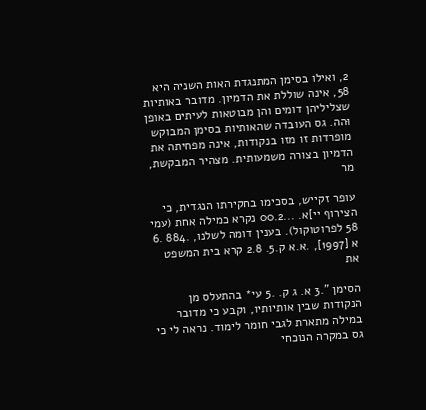2, ואילו בסימן המתנגדת האות השניה היא 58, אינה שוללת את הדמיון. מדובר באותיות שצליליהן דומים והן מבוטאות לעיתים באופן וּהה. גס העובדה שהאותיות בסימן המבוקש מופרדות זו מזו בנקודות, אינה מפחיתה את הדמיון בצורה משמעותית. מצהיר המבקשת, מר

עופר זקייש, בסכימו בחקירתו הנגדית, כי הצירוף יי]א. ...00.2 נקרא כמילה אחת (עמי 58 לפרוטוקול). בענין דומה לשלנו, .884 .6 א [1997], .א.א ק.5. 2.8 קרא בית המשפט את

הסימן ".3 א. ג ק. .5 עי* בהתעלס מן הנקודות שבין אותיותיו, וקבע כי מדובר במילה מתארת לגבי חומר לימוד. נראה לי כי גס במקרה הנוכחי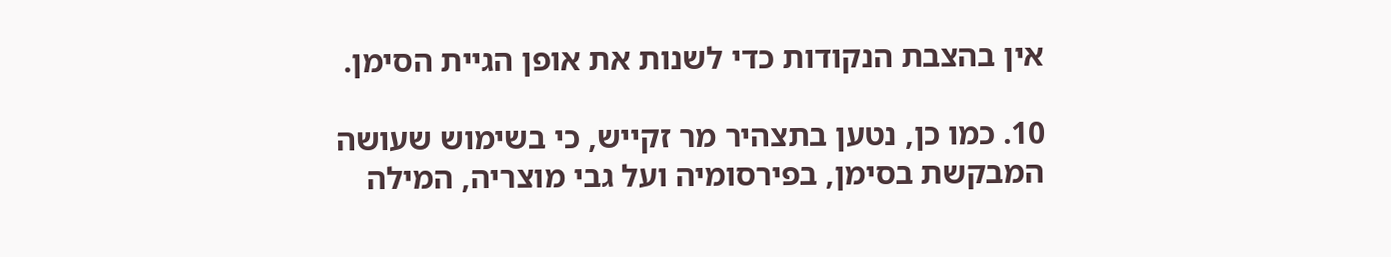אין בהצבת הנקודות כדי לשנות את אופן הגיית הסימן.

10. כמו כן, נטען בתצהיר מר זקייש, כי בשימוש שעושה המבקשת בסימן, בפירסומיה ועל גבי מוצריה, המילה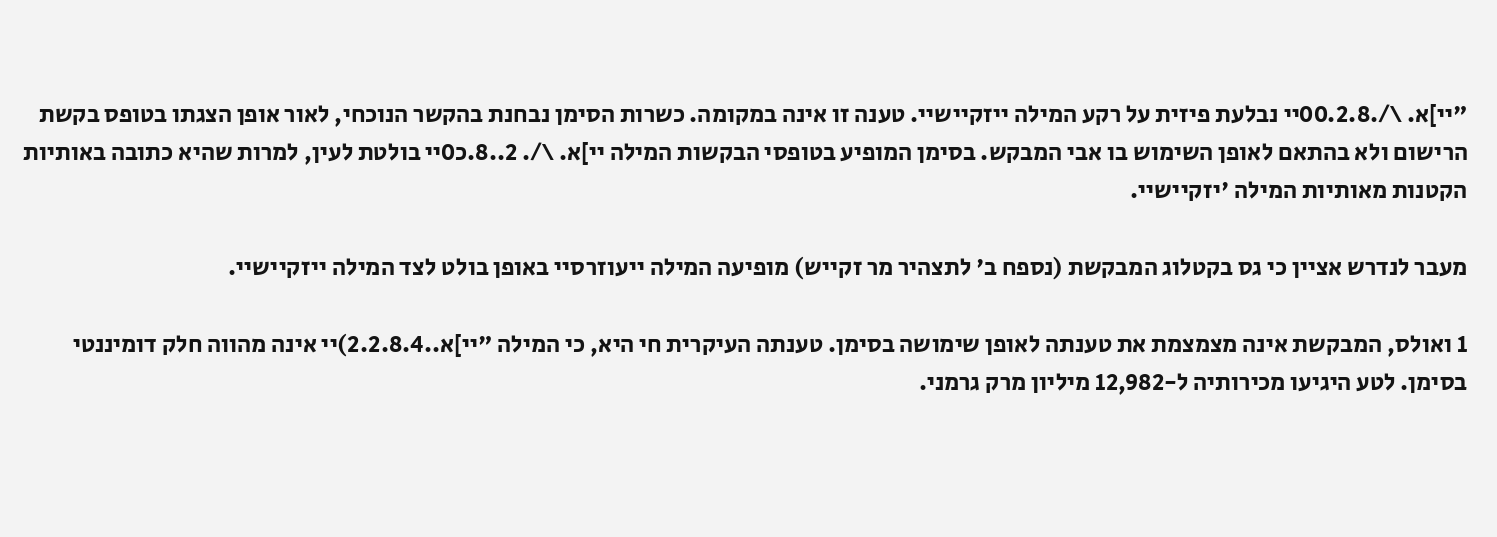"יי]א. \/.00.2.8יי נבלעת פיזית על רקע המילה ייזקיישיי. טענה זו אינה במקומה. כשרות הסימן נבחנת בהקשר הנוכחי, לאור אופן הצגתו בטופס בקשת הרישום ולא בהתאם לאופן השימוש בו אבי המבקש. בסימן המופיע בטופסי הבקשות המילה יי]א. \/. 2..8.כ0יי בולטת לעין, למרות שהיא כתובה באותיות הקטנות מאותיות המילה 'יזקיישיי.

מעבר לנדרש אציין כי גס בקטלוג המבקשת (נספח ב' לתצהיר מר זקייש) מופיעה המילה ייעוזרסיי באופן בולט לצד המילה ייזקיישיי.

1 ואולס, המבקשת אינה מצמצמת את טענתה לאופן שימושה בסימן. טענתה העיקרית חי היא, כי המילה "יי]א..2.2.8.4)יי אינה מהווה חלק דומיננטי בסימן. לטע היגיעו מכירותיה ל-12,982 מיליון מרק גרמני.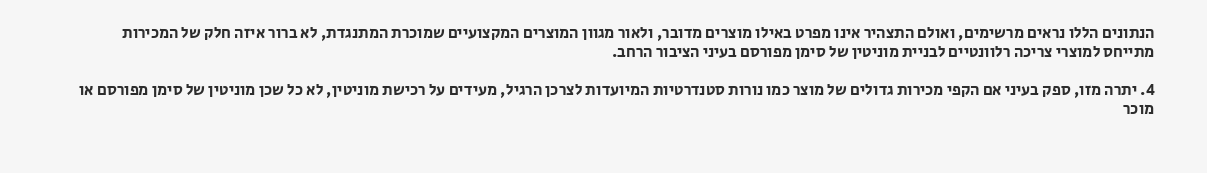הנתונים הללו נראים מרשימים, ואולם התצהיר אינו מפרט באילו מוצרים מדובר, ולאור מגוון המוצרים המקצועיים שמוכרת המתנגדת, לא ברור איזה חלק של המכירות מתייחס למוצרי צריכה רלוונטיים לבניית מוניטין של סימן מפורסם בעיני הציבור הרחב.

4. יתרה מזו, ספק בעיני אם הקפי מכירות גדולים של מוצר כמו נורות סטנדרטיות המיועדות לצרכן הרגיל, מעידים על רכישת מוניטין, לא כל שכן מוניטין של סימן מפורסם או מוכר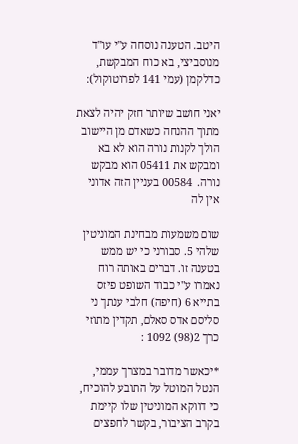היטב. הטענה נוסחה ע"י עו"ד מנוסביצי, בא כוח המבקשת, כדלקמן (עמי 141 לפרוטוקול):

יאני חושב שיותר חזק יהיה לצאת מתוך ההנחה כשאדם מן היישוב הולך לקנות נורה הוא לא בא ומבקש את 05411 הוא מבקש נורה.  00584 בעניין הזה אדוני אין לה

שום משמעות מבחינת המוניטין שלהי 5. סבורני כי יש ממש בטענה זו. דברים באותה רוח נאמרו ע"י כבוד השופט פיזס בתייא 6 (חיפה) חלבי ענתך ני סליסם אדס סאלם, תקדין מתוזי כרך 2(98) 1092 :

*יכאשר מדובר במצרך עממי, הנטל המוטל על התובע להוכיח, כי דווקא המוניטין שלו קיימת בקרב הציבור, בקשר לחפצים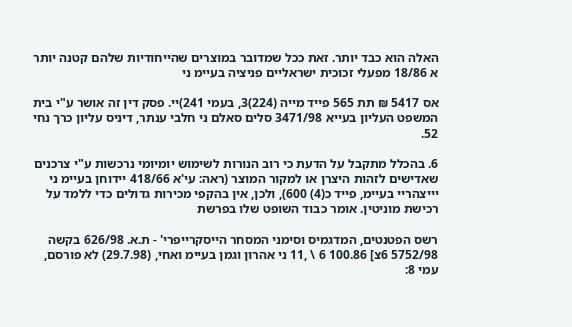האלה הוא כבד יותר. זאת ככל שמדובר במוצרים שהייחודיות שלהם קטנה יותר א 18/86 מפעלי זכוכית ישראליים פניציה בעיימ ני

אס 5417 ₪ תת 565 פייד מייה (224)3, בעמי 241)יי. פסק דין זה אושר ע"י בית המשפט העליון בעייא 3471/98 סלים סאלם ני חלבי ענתר, דיניס עליון כרך נחי 52.

6. בהכלל מתקבל על הדעת כי רוב הנורות לשימוש יומיומי נרכשות ע"י צרכנים שאדישים לזהות היצרן או למקור המוצר (ראה: עי'א 418/66 יידוחן בעיימ ני יייצהריי בעיימ, פייד כ(4) 600), ולכן, אין בהקפי מכירות גדולים כדי ללמד על רכישת מוניטין. אומר כבוד השופט שלו בפרשת

רשס הפטנטים, המדגמיס וסימני המסחר הייסקרייפרי' - ת.א. 626/98 בקשה 5752/98 6צ] 100.86 6 \ ,11 ני אהרון וגמן בעיימ ואחי, (29.7.98) לא פורסם, עמי 8: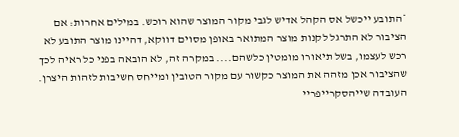*התובע ייכשל אס הקהל אדיש לגבי מקור המוצר שהוא רוכש. במילים אחרות: אם הציבור לא התרגל לקנות מוצר המתואר באופן מסוים דווקא, דהיינו מוצר התובע לא רכש לעצמו, בשל תיאורו מומטין כלשהם.... במקרה זה, לא הובאה בפני כל ראיה לכך שהציבור אכן מזהה את המוצר כקשור עם מקור הטובין ומייחס חשיבות לזהות היצרן. העובדה שייהסקרייפריי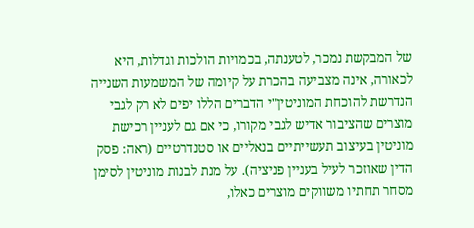של המבקשת נמכר, לטענתה, בכמויות הולכות וגדלות, היא לכאורה, אינה מצביעה בהכרת על קיומה של המשמעות השנייה הנדרשת להוכחת המוניטין"י הדברים הללו יפים לא רק לגבי מוצרים שהציבור אדיש לגבי מקורו, כי אם גם לעניין רכישת מוניטין בעיצוב תעשייתיים בנאליים או סטנדרטיים (ראה: פסק הדין שאוזכר לעיל בעניין פניציה). על מנת לבנות מוניטין לסימן מסחר תחתיו משווקים מוצרים כאלו,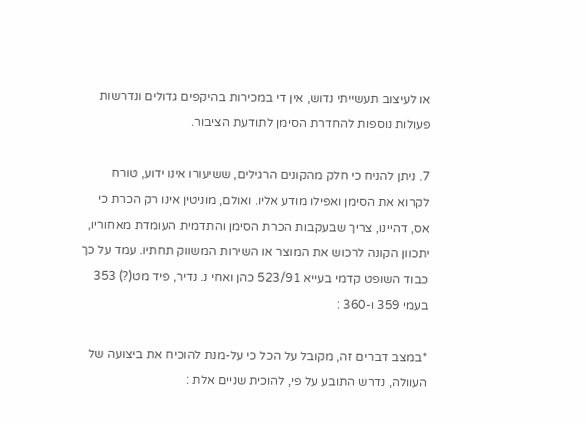או לעיצוב תעשייתי נדוש, אין די במכירות בהיקפים גדולים ונדרשות פעולות נוספות להחדרת הסימן לתודעת הציבור.

7. ניתן להניח כי חלק מהקונים הרגילים, ששיעורו אינו ידוע, טורח לקרוא את הסימן ואפילו מודע אליו. ואולם, מוניטין אינו רק הכרת כי אס, דהיינו, צריך שבעקבות הכרת הסימן והתדמית העומדת מאחוריו, יתכוון הקונה לרכוש את המוצר או השירות המשווק תחתיו. עמד על כך כבוד השופט קדמי בעייא 523/91 כהן ואחי נ. נדיר, פיד מט(?) 353 בעמי 359 ו-360 :

*במצב דברים זה, מקובל על הכל כי על-מנת להוכיח את ביצועה של העוולה, נדרש התובע על פי, להוכית שניים אלת :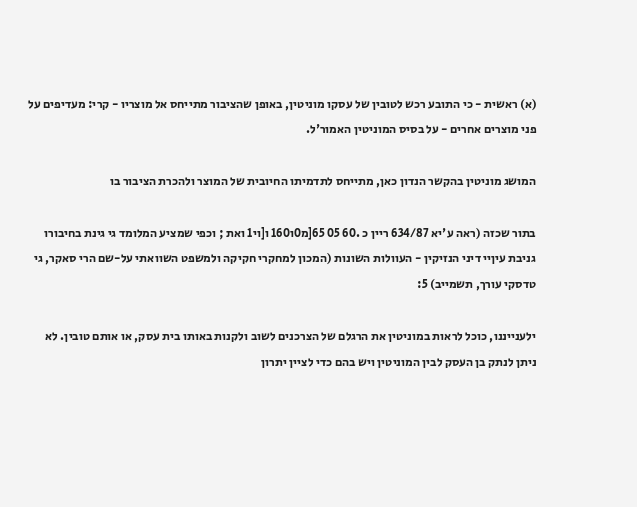(א) ראשית - כי התובע רכש לטובין של עסקו מוניטין, באופן שהציבור מתייחס אל מוצריו - קרי: מעדיפים על פני מוצרים אחרים - על בסיס המוניטין האמור'ל.

המושג מוניטין בהקשר הנדון כאן, מתייחס לתדמיתו החיובית של המוצר ולהכרת הציבור בו

בתור שכזה (ראה ע'יא 634/87 ריין כ .60 05 65[מ0ו160 ו[וי1 ואת ; וכפי שמציע המלומד גי גינת בחיבורו גניבת עיןיי דיני הנזיקין - העוולות השונות (המכון למחקרי חקיקה ולמשפט השוואתי על-שם הרי סאקר, גי טדסקי עורך, תשמייב) 5:

ילענייננו, כוכל לראות במוניטין את הרגלם של הצרכנים לשוב ולקנות באותו בית עסק, או אותם טובין. לא ניתן לנתק בן העסק לבין המוניטין ויש בהם כדי לציין יתרון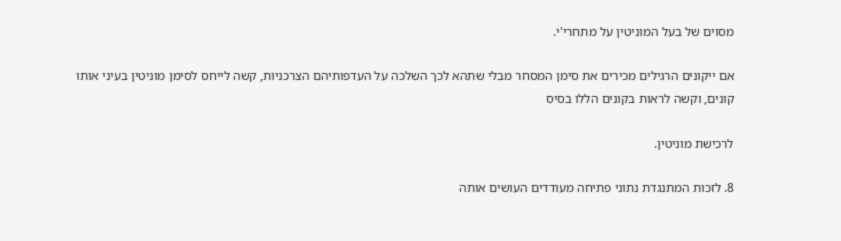מסוים של בעל המוניטין על מתחרי'י.

אם ייקונים הרגילים מכירים את סימן המסחר מבלי שתהא לכך השלכה על העדפותיהם הצרכניות, קשה לייחס לסימן מוניטין בעיני אותו קונים, וקשה לראות בקונים הללו בסיס

לרכישת מוניטין.

8. לזכות המתנגדת נתוני פתיחה מעודדים העושים אותה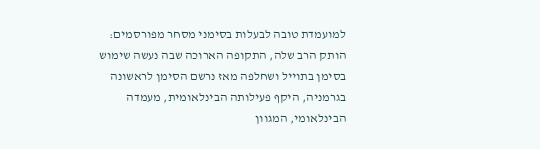למועמדת טובה לבעלות בסימני מסחר מפורסמים: הותק הרב שלה, התקופה הארוכה שבה נעשה שימוש בסימן בתוייל ושחלפה מאז נרשם הסימן לראשונה בגרמניה, היקף פעילותה הבינלאומית, מעמדה הבינלאומי, המגוון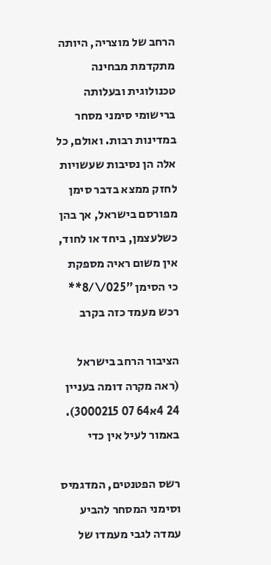הרחב של מוצריה, היותה מתקדמת מבחינה טכנולוגית ובעלותה ברישומי סימני מסחר במדינות רבות. ואולם, כל אלה הן נסיבות שעשויות לחזק ממצא בדבר סימן מפורסם בישראל, אך בהן כשלעצמן, ביחד או לחוד, אין משום ראיה מספקת כי הסימן "025/\/8** רכש מעמד כזה בקרב

הציבור הרחב בישראל (ראה מקרה דומה בעניין  24 4א64 07 3000215). באמור לעיל אין כדי

רשס הפטנטים, המדגמיס וסימני המסחר להביע עמדה לגבי מעמדו של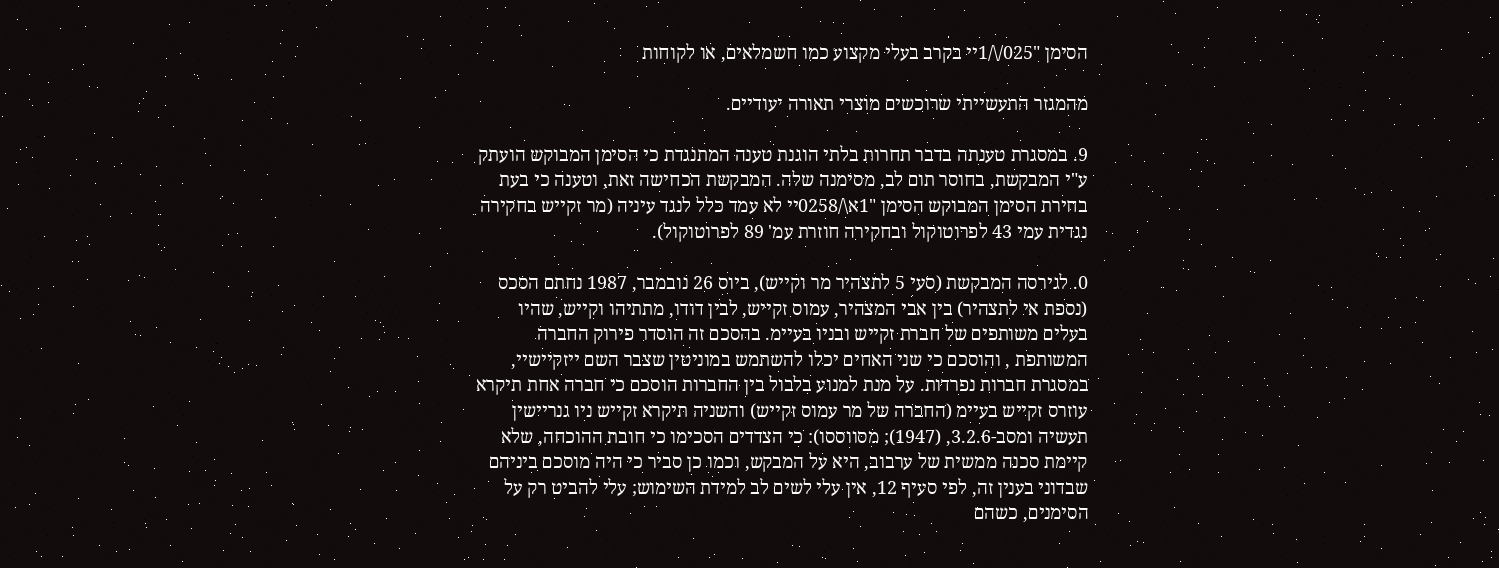הסימן "025/\/1יי בקרב בעלי מקצוע כמו חשמלאים, או לקוחות

מהמגזר התעשייתי שרוכשים מוצרי תאורה יעודיים.

9. במסגרת טענתה בדבר תחרות בלתי הוגנת טענה המתנגדת כי הסימן המבוקש הועתק ע"י המבקשת, בחוסר תום לב, מסימנה שלה. המבקשת הכחישה זאת, וטענה כי בעת בחירת הסימן המבוקש הסימן "1א\/0258יי לא עמד כלל לנגד עיניה (מר זקייש בחקירה נגדית עמי 43 לפרוטוקול ובחקירה חוזרת עמ' 89 לפרוטוקול).

0. לגירסה המבקשת (סעי 5 לתצהיר מר וקייש), ביוס 26 נובמבר, 1987 נחתם הסכס (נספת אי לתצהיר) בין אבי המצהיר, עמוס זקייש, לבין דודו, מתתיהו וקייש, שהיו בעלים משותפים של חברת זקייש ובניו בעיימ. בהסכם זה הוסדר פירוק החברה המשותפת , והוסכם כי שני האחים יכלו להשתמש במוניטין שצבר השם ייזקיישיי, במסגרת חברות נפרדות. על מנת למנוע בלבול בין החברות הוסכם כי חברה אחת תיקרא עוזרס זקייש בעיימ (החברה של מר עמוס זקייש) והשניה תיקרא זקייש ניו גנריישין תעשיה ומסב-3.2.6, (1947); מסווססו): כי הצדדים הסכימו כי חובת ההוכחה, שלא קיימת סכנה ממשית של ערבוב, היא על המבקש, וכמו כן סביר כי היה מוסכם ביניהם שבדוני בענין זה, לפי סעיף 12, אין עלי לשים לב למידת השימוש; עלי להביט רק על הסימנים, כשהם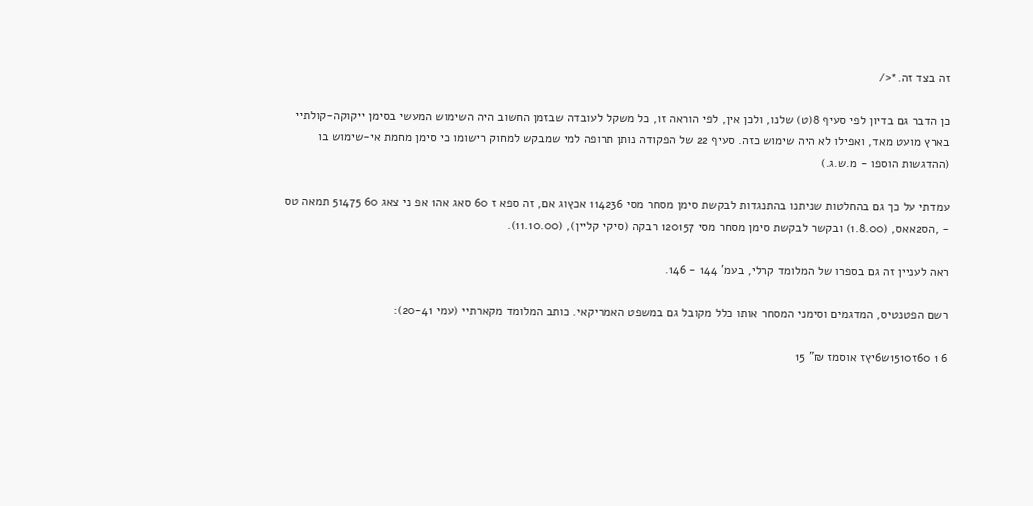זה בצד זה.*</

כן הדבר גם בדיון לפי סעיף 8(ט) שלנו, ולכן אין, לפי הוראה זו, כל משקל לעובדה שבזמן החשוב היה השימוש המעשי בסימן ייקוקה-קולתיי בארץ מועט מאד, ואפילו לא היה שימוש כזה. סעיף 22 של הפקודה נותן תרופה למי שמבקש למחוק רישומו כי סימן מחמת אי-שימוש בו (ההדגשות הוספו - מ.ש.ג.)

עמדתי על כך גם בהחלטות שניתנו בהתנגדות לבקשת סימן מסחר מסי 114236 אכץוג אם, זה ספא ז 60 סאג אה1 אפ ני צאג 60 51475 תמאה טס - ,הס2אאס, (1.8.00) ובקשר לבקשת סימן מסחר מסי 120157 רבקה (סיקי קליין), (11.10.00).

ראה לעניין זה גם בספרו של המלומד קרלי, בעמ' 144 - 146.

רשם הפטנטיס, המדגמים וסימני המסחר אותו כלל מקובל גם במשפט האמריקאי. כותב המלומד מקארתיי (עמי 20-41):

6 1 60ז1510ש6יץז אוסמז ₪" 15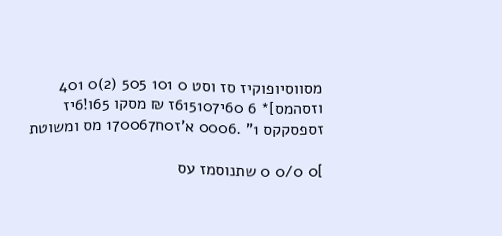מסווסיופוקיז סז וסט 0 101 505 (2)0 401 וזסהמס]* 6 60י615107ז ₪ מסקו 65ו!6יז זספסקקס 1" .0006 א'ז0ח170067 מס ומשוטת

]0 0/0 0 שתנוסמז עס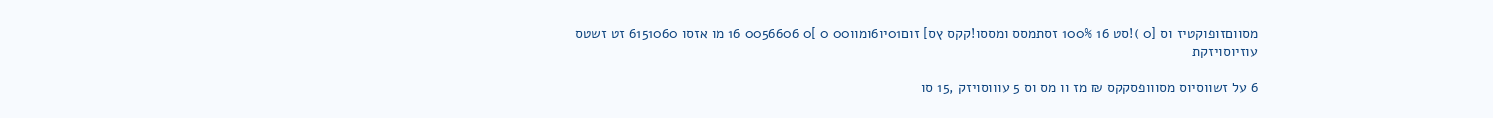מסווםזופוקטיז וס [0 )!סט 16 100% זסתמסס ומססו!קקס ץס] זום01יו6ומוו00 0 ]0 0056606 16 מו אזסו 6151060 זט זשטס עוזיוסויזקת

6 על זשווסיוס מסווופסקקס ₪ מז וו מס וס 5 עוווסויזק ,15 סו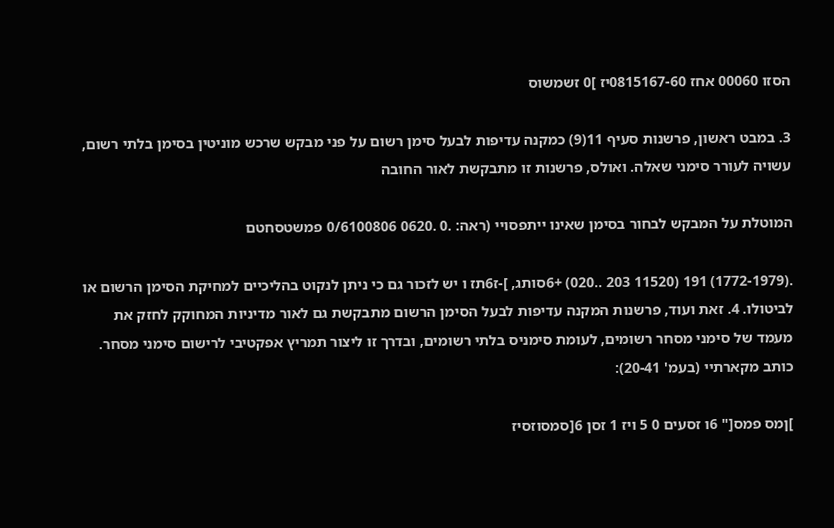הסזו 00060 אחז 0815167-60יז ]0 זשמשוס

3. במבט ראשון, פרשנות סעיף 11(9) כמקנה עדיפות לבעל סימן רשום על פני מבקש שרכש מוניטין בסימן בלתי רשום, עשויה לעורר סימני שאלה. ואולס, פרשנות זו מתבקשת לאור החובה

המוטלת על המבקש לבחור בסימן שאינו ייתפסויי (ראה: .0 .0620 0/6100806 פמשטסחטם

.(1772-1979) 191 (11520 203 ..020) +6סותג, ]-ז6תז ו יש לזכור גם כי ניתן לנקוט בהליכיים למחיקת הסימן הרשום או לביטולו. 4. זאת ועוד, פרשנות המקנה עדיפות לבעל הסימן הרשום מתבקשת גם לאור מדיניות המחוקק לחזק את מעמד של סימני מסחר רשומים, לעומת סימניס בלתי רשומים, ובדרך זו ליצור תמריץ אפקטיבי לרישום סימני מסחר. כותב מקארתיי (בעמ' 20-41):

]ןמס פמס[" 6ו זסעים 0 5 ויז 1 זסן 6[סמסוזסיז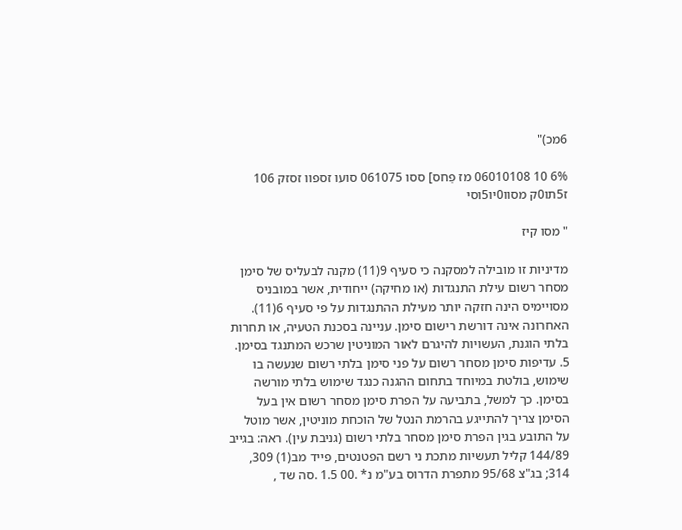6מכ)"

6% 10 06010108 מז פַחס] ססו 061075 סועו זספוו זסזק 106 ז5תו0ק מסוו0יו5וסי

" מסו קיז

מדיניות זו מובילה למסקנה כי סעיף 9(11) מקנה לבעליס של סימן מסחר רשום עילת התנגדות (או מחיקה) ייחודית, אשר במובניס מסויימיס הינה חזקה יותר מעילת ההתנגדות על פי סעיף 6(11). האחרונה אינה דורשת רישום סימן. עניינה בסכנת הטעיה, או תחרות בלתי הוגנת, העשויות להיגרם לאור המוניטין שרכש המתנגד בסימן. 5. עדיפות סימן מסחר רשום על פני סימן בלתי רשום שנעשה בו שימוש, בולטת במיוחד בתחום ההגנה כנגד שימוש בלתי מורשה בסימן. כך למשל, בתביעה על הפרת סימן מסחר רשום אין בעל הסימן צריך להתייגע בהרמת הנטל של הוכחת מוניטין, אשר מוטל על התובע בגין הפרת סימן מסחר בלתי רשום (גניבת עין). ראה: בגייב 144/89 קליל תעשיות מתכת ני רשם הפטנטים, פייד מב(1) 309, 314; בג"צ 95/68 מתפרת הדרוס בע"מ נ* .00 1.5 .סה שד ,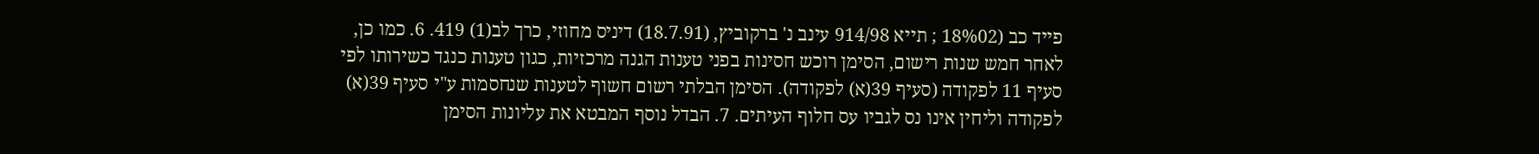פייד כב (18%02 ; תייא 914/98 עינב נ' ברקוביץ, (18.7.91) דיניס מחוזי, כרך לב(1) 419. 6. כמו כן, לאחר חמש שנות רישום, הסימן רוכש חסינות בפני טענות הגנה מרכזיות, כגון טענות כנגד כשירותו לפי סעיף 11 לפקודה (סעיף 39(א) לפקודה). הסימן הבלתי רשום חשוף לטענות שנחסמות ע"י סעיף 39(א) לפקודה וליחין אינו נס לגביו עס חלוף העיתים. 7. הבדל נוסף המבטא את עליונות הסימן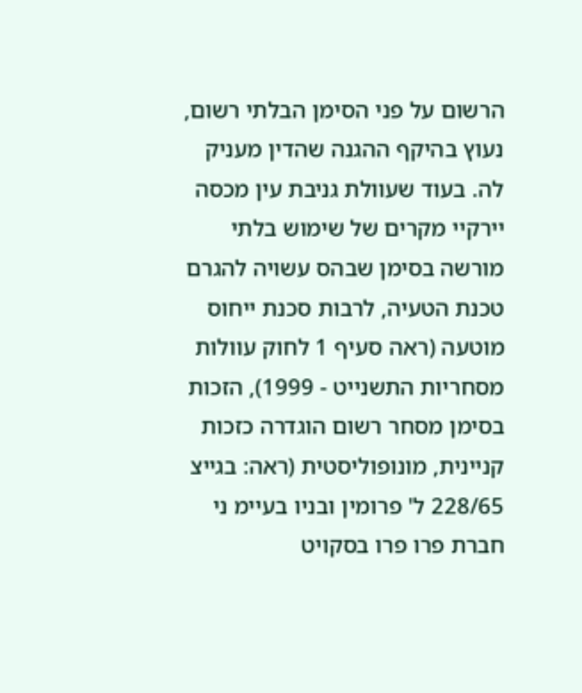הרשום על פני הסימן הבלתי רשום, נעוץ בהיקף ההגנה שהדין מעניק לה. בעוד שעוולת גניבת עין מכסה יירקיי מקרים של שימוש בלתי מורשה בסימן שבהס עשויה להגרם טכנת הטעיה, לרבות סכנת ייחוס מוטעה (ראה סעיף 1 לחוק עוולות מסחריות התשנייט - 1999), הזכות בסימן מסחר רשום הוגדרה כזכות קניינית, מונופוליסטית (ראה: בגייצ 228/65 ל' פרומין ובניו בעיימ ני חברת פרו פרו בסקויט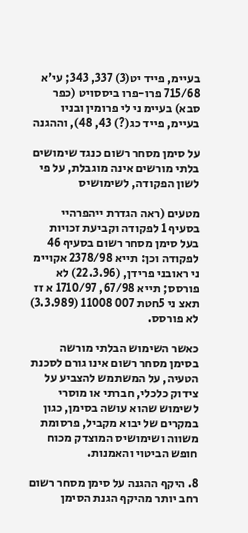בעיימ, פייד יט(3) 337, 343; עי'א 715/68 פרו-פרו ביססויט (כפר סבא) בעיימ ני לי פרומין ובניו בעיימ, פייד כג(?) 43, 48), וההגנה

על סימן מסחר רשום כנגד שימושים בלתי מורשים אינה מוגבלת, על פי לשון הפקודה, לשימושיס

מטעים (ראה הגדרת ייהפרהיי בסעיף 1 לפקודה וקביעת זכויות בעל סימן מסחר רשום בסעיף 46 לפקודה וכן: תייא 2378/98 אקויימ ני ראובני פרידן, (22.3.96) לא פורסס; תייא 67/98, 1710/97 א זז תאצ ני 5חטת 007 11008 (3.3.989) לא פורסס.

כאשר השימוש הבלתי מורשה בסימן מסחר רשום אינו גורם לסכנת הטעיה, על המשתמש להצביע על צידוק כלכלי, חברתי או מוסרי לשימוש שהוא עושה בסימן, כגון במקרים של יבוא מקביל, פרסומת משווה ושימושיס המוצדק מכוח חופש הביטוי והאמנות.

8. היקף ההגנה על סימן מסחר רשום רחב יותר מהיקף הגנת הסימן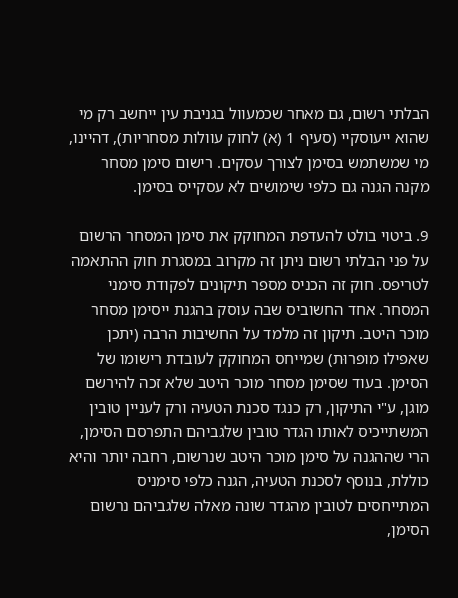הבלתי רשום, גם מאחר שכמעוול בגניבת עין ייחשב רק מי שהוא ייעוסקיי (סעיף 1 (א) לחוק עוולות מסחריות), דהיינו, מי שמשתמש בסימן לצורך עסקים. רישום סימן מסחר מקנה הגנה גם כלפי שימושים לא עסקייס בסימן.

9. ביטוי בולט להעדפת המחוקק את סימן המסחר הרשום על פני הבלתי רשום ניתן זה מקרוב במסגרת חוק ההתאמה לטריפס. חוק זה הכניס מספר תיקונים לפקודת סימני המסחר. אחד החשוביס שבה עוסק בהגנת ייסימן מסחר מוכר היטב. תיקון זה מלמד על החשיבות הרבה (יתכן שאפילו מופרוּת) שמייחס המחוקק לעובדת רישומו של הסימן. בעוד שסימן מסחר מוכר היטב שלא זכה להירשם מוגן, ע"י התיקון, רק כנגד סכנת הטעיה ורק לעניין טובין המשתייכיס לאותו הגדר טובין שלגביהם התפרסם הסימן, הרי שההגנה על סימן מוכר היטב שנרשום, רחבה יותר והיא כוללת, בנוסף לסכנת הטעיה, הגנה כלפי סימניס המתייחסים לטובין מהגדר שונה מאלה שלגביהם נרשום הסימן,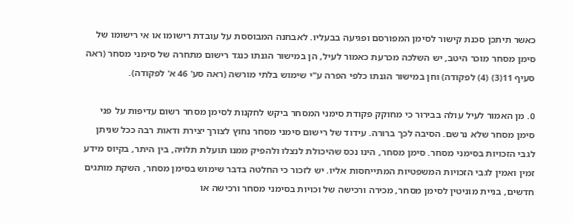כאשר תיתכן סכנת קישור לסימן המפורסם ופגיעה בבעליו. לאבחנה המבוססת על עובדת רישומו או אי רישומו של סימן מסחר מוכר היטב, יש השלכה מכרעת כאמור לעיל, הן במישור הגנתו כנגד רישום מתחרה של סימני מסחר (ראה סעיף 11(3) (4) לפקודה) וחן במישור הגנתו כלפי הפרה ע"י שימוש בלתי מורשה (ראה סע' 46 א' לפקודה).

0. מן האמור לעיל עולה בבירור כי מחוקק פקודת סימני המסחר ביקש לחקנות לסימן מסחר רשום עדיפות על פני סימן מסחר שלא נרשם. הסיבה לכך ברורה. עידוד של רישום סימני מסחר נחוץ לצורך יצירת ודאות רבה ככל שניתן לגבי הזכויות בסימני מסחר. סימן מסחר, הינו נכס שהיכולת לנצלו ולהפיק ממנו תועלת תלויה, בין היתר, בקיוס מידע זמין ואמין לגבי הזכויות המשפטיות המתייחסות אליו. יש לזכור כי החלטה בדבר שימוש בסימן מסחר, השקת מותגים חדשים, בניית מוניטין לסימן מסחר, מכירה ורכישה של וּכויות בסימני מסחר ורכישה או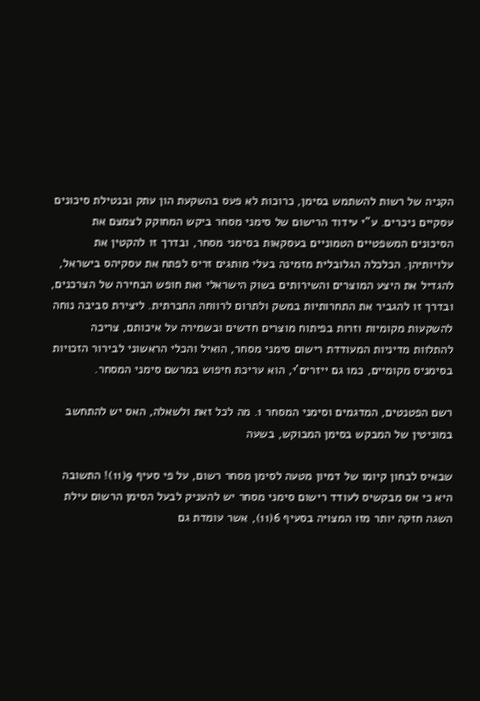הקניה של רשות להשתמש בסימן, כרוכות לא פעס בהשקעת הון עתק ובנטילת סיכונים עסקיים ניכרים. ע"י עידוד הרישום של סימני מסחר ביקש המחוקק לצמצם את הסיכונים המשפטיים הטמוניים בעסקאות בסימני מסחר, ובדרך זו להקטין את עלויותיהן. הכלכלה הגלובלית מזמינה בעלי מותגים זריס לפתח את עסקיהס בישראל, להגדיל את היצע המוצרים והשירותים בשוק הישראלי ואת חופש הבחירה של הצרכנים, ובדרך זו להגביר את התחרותיות במשק ולתרום לרווחה החברתית. ליצירת סביבה נוחה להשקעות מקומיות וזרות בפיתוח מוצרים חדשים ובשמירה על איכותם, צריכה להתלוות מדיניות המעודדת רישום סימני מסחר, הואיל והכלי הראשוני לבירור הזכויות בסימניס מקומיים, כמו גם ייזרים'י, הוא עריכת חיפוש במרשם סימני המסחר.

רשם הפטנטים, המדגמים וסימני המסחר 1. מה לכל זאת ולשאלה, האס יש להתחשב במוניטין של המבקש בסימן המבוקש, בשעה

שבאיס לבחון קיומו של דמיון מטעה לסימן מסחר רשום, על פי סעיף 9(11)! התשובה היא כי אס מבקשיס לעודד רישום סימני מסחר יש להעניק לבעל הסימן הרשום עילת השגה חזקה יותר מזו המצויה בסעיף 6(11), אשר עומדת גם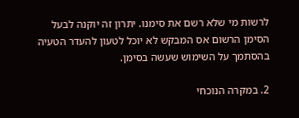לרשות מי שלא רשם את סימנו. יתרון זה יוקנה לבעל הסימן הרשום אס המבקש לא יוכל לטעון להעדר הטעיה בהסתמך על השימוש שעשה בסימן.

2. במקרה הנוכחי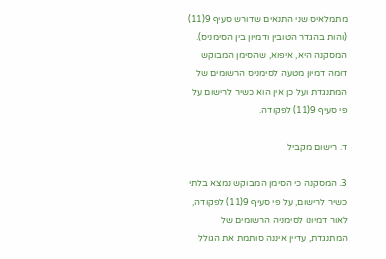מתמלאיס שני התנאים שדורש סעיף 9(11) (והות בהגדר הטובין ודמיון בין הסימניס). המסקנה היא, איפוא, שהסימן המבוקש דומה דמיון מטעה לסימניס הרשומים של המתנגדת ועל כן אין הוא כשיר לרישום על פי סעיף 9(11) לפקודה.

ד. רישום מקביל

3. המסקנה כי הסימן המבוקש נמצא בלתי כשיר לרישום, על פי סעיף 9(11) לפקודה, לאור דמיונו לסימניה הרשומים של המתנגדת, עדיין איננה סותמת את הגולל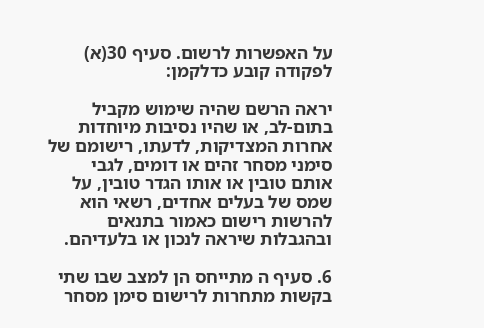על האפשרות לרשום. סעיף 30(א) לפקודה קובע כדלקמן:

יראה הרשם שהיה שימוש מקביל בתום-לב, או שהיו נסיבות מיוחדות אחרות המצדיקות, לדעתו, רישומם של סימני מסחר זהים או דומים, לגבי אותם טובין או אותו הגדר טובין, על שמס של בעלים אחדים, רשאי הוא להרשות רישום כאמור בתנאים ובהגבלות שיראה לנכון או בלעדיהם.

6. סעיף ה מתייחס הן למצב שבו שתי בקשות מתחרות לרישום סימן מסחר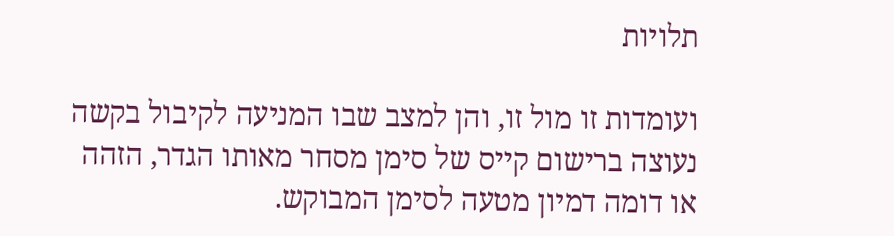תלויות

ועומדות זו מול זו, והן למצב שבו המניעה לקיבול בקשה נעוצה ברישום קייס של סימן מסחר מאותו הגדר, הזהה או דומה דמיון מטעה לסימן המבוקש.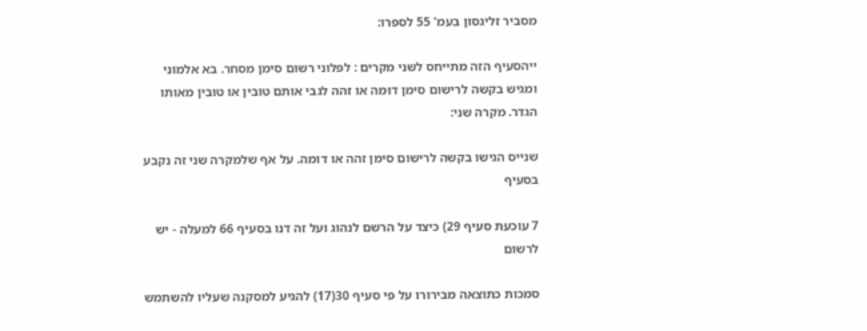מסביר זליגסון בעמ' 55 לספרו:

ייהסעיף הזה מתייחס לשני מקרים : לפלוני רשום סימן מסחר. בא אלמוני ומגיש בקשה לרישום סימן דומה או זהה לגבי אותם טובין או טובין מאותו הגדר. מקרה שני:

שנייס הגישו בקשה לרישום סימן זהה או דומה. על אף שלמקרה שני זה נקבע בסעיף

7 עוכעת סעיף 29) כיצד על הרשם לנהוג ועל זה דנו בסעיף 66 למעלה - יש לרשום

סמכות כתוצאה מבירורו על פי סעיף 30(17) להגיע למסקנה שעליו להשתמש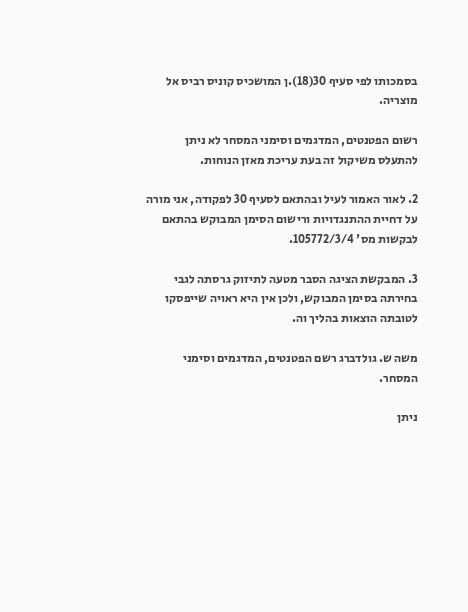בסמכותו לפי סעיף 30(18).ן המושכיס קוניס רביס אל מוצריה.

רשום הפטנטים, המדגמים וסימני המסחר לא ניתן להתעלס משיקול זה בעת עריכת מאזן הנוחות.

2. לאור האמור לעיל ובהתאם לסעיף 30 לפקודה, אני מורה על דחיית ההתנגדויות ורישום הסימן המבוקש בהתאם לבקשות מס' 105772/3/4.

3. המבקשת הציגה הסבר מטעה לתיזוק גרסתה לגבי בחירתה בסימן המבוקש, ולכן אין היא ראויה שייפסקו לטובתה הוצאות בהליך וה.

משה ש. גולדברג רשם הפטנטים, המדגמים וסימני המסחר.

ניתן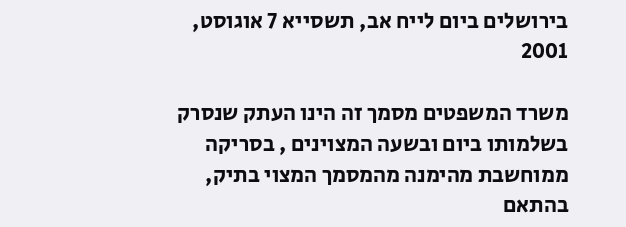בירושלים ביום לייח אב, תשסייא 7 אוגוסט, 2001

משרד המשפטים מסמך זה הינו העתק שנסרק בשלמותו ביום ובשעה המצוינים , בסריקה ממוחשבת מהימנה מהמסמך המצוי בתיק, בהתאם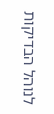לנוהל הבדיקות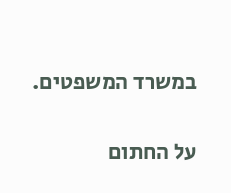במשרד המשפטים.

על החתום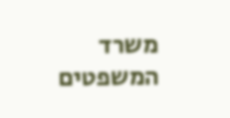משרד המשפטים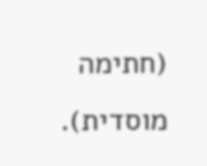(חתימה מוסדית).